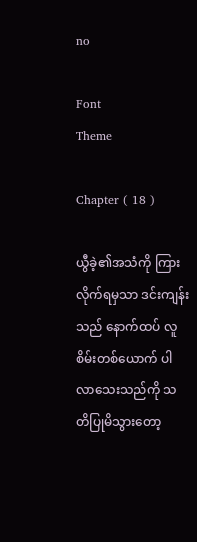no

Font
Theme

Chapter ( 18 )

ယွီခဲ့၏အသံကို ကြားလိုက်ရမှသာ ဒင်းကျန်းသည် နောက်ထပ် လူစိမ်းတစ်ယောက် ပါလာသေးသည်ကို သတိပြုမိသွားတော့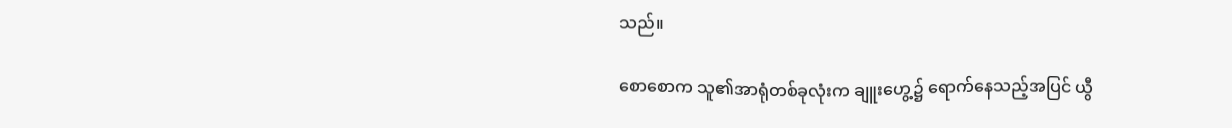သည်။

စောစောက သူ၏အာရုံတစ်ခုလုံးက ချူးဟွေ့၌ ရောက်နေသည့်အပြင် ယွီ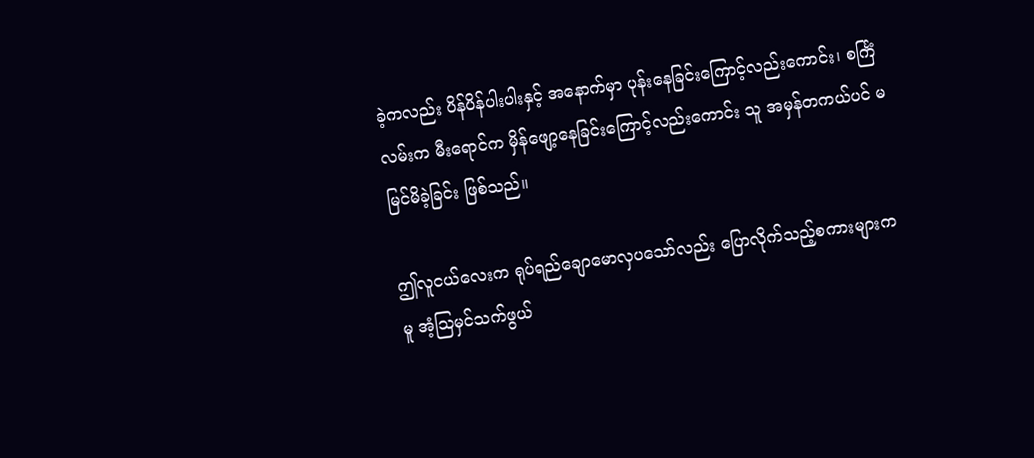ခဲ့ကလည်း ပိန်ပိန်ပါးပါးနှင့် အနောက်မှာ ပုန်းနေခြင်းကြောင့်လည်းကောင်း၊ စင်္ကြံလမ်းက မီးရောင်က မှိန်ဖျော့နေခြင်းကြောင့်လည်းကောင်း သူ အမှန်တကယ်ပင် မမြင်မိခဲ့ခြင်း ဖြစ်သည်။

ဤလူငယ်လေးက ရုပ်ရည်ချောမောလှပသော်လည်း ပြောလိုက်သည့်စကားများကမူ အံ့ဩမှင်သက်ဖွယ်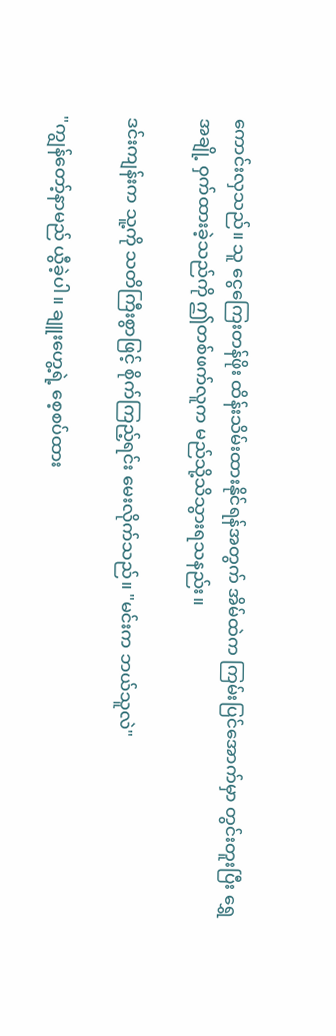ကောင်းလှသည်။ သူ ငွေကြေးတန်ဖိုး ထိန်းသိမ်းထားနိုင်ရန်အတွက် အိမ်ထဲက ကြမ်းပြင်အောက်မှာ တွင်းတူးပြီး ရွှေအချို့ ဝှက်ထားခဲ့သည်ကို ဤတစ်ဖက်လူက မည်သို့သိသွားရသနည်း။

ဒင်းကျန်းက သူ့ကို သတိကြီးစွာဖြင့် စိုက်ကြည့်ရင်း မေးလိုက်သည်။ "မင်းက ဘယ်သူလဲ"

"ကျွန်တော့်နာမည် ယွီခဲ့ပါ။ ချူးဟွေ့ရဲ့ စေ့စပ်ထား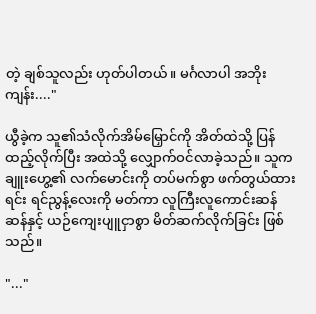တဲ့ ချစ်သူလည်း ဟုတ်ပါတယ်။ မင်္ဂလာပါ အဘိုးကျန်း...."

ယွီခဲ့က သူ၏သံလိုက်အိမ်မြှောင်ကို အိတ်ထဲသို့ ပြန်ထည့်လိုက်ပြီး အထဲသို့ လျှောက်ဝင်လာခဲ့သည်။ သူက ချူးဟွေ့၏ လက်မောင်းကို တပ်မက်စွာ ဖက်တွယ်ထားရင်း ရင်ညွန့်လေးကို မတ်ကာ လူကြီးလူကောင်းဆန်ဆန်နှင့် ယဉ်ကျေးပျူငှာစွာ မိတ်ဆက်လိုက်ခြင်း ဖြစ်သည်။

"..."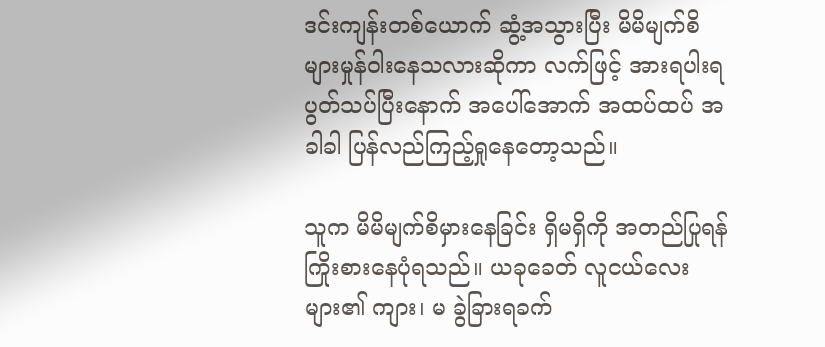ဒင်းကျန်းတစ်ယောက် ဆွံ့အသွားပြီး မိမိမျက်စိများမှုန်ဝါးနေသလားဆိုကာ လက်ဖြင့် အားရပါးရ ပွတ်သပ်ပြီးနောက် အပေါ်အောက် အထပ်ထပ် အခါခါ ပြန်လည်ကြည့်ရှုနေတော့သည်။

သူက မိမိမျက်စိမှားနေခြင်း ရှိမရှိကို အတည်ပြုရန် ကြိုးစားနေပုံရသည်။ ယခုခေတ် လူငယ်လေးများ၏ ကျား၊ မ ခွဲခြားရခက်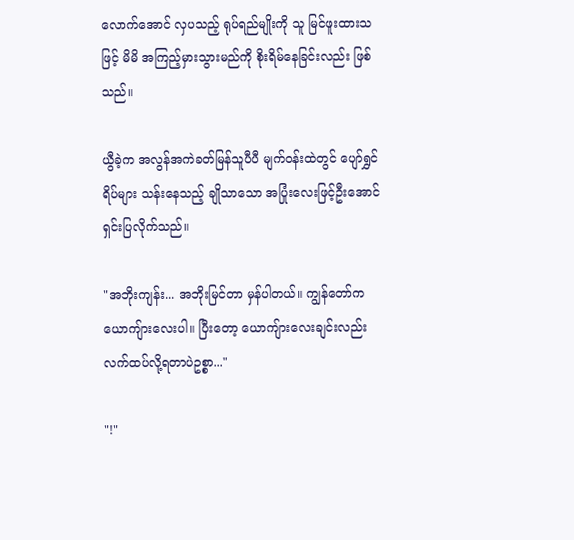လောက်အောင် လှပသည့် ရုပ်ရည်မျိုးကို သူ မြင်ဖူးထားသဖြင့် မိမိ အကြည့်မှားသွားမည်ကို စိုးရိမ်နေခြင်းလည်း ဖြစ်သည်။

ယွီခဲ့က အလွန်အကဲခတ်မြန်သူပီပီ မျက်ဝန်းထဲတွင် ပျော်ရွှင်ရိပ်များ သန်းနေသည့် ချိုသာသော အပြုံးလေးဖြင့်ဦးအောင် ရှင်းပြလိုက်သည်။

"အဘိုးကျန်း... အဘိုးမြင်တာ မှန်ပါတယ်။ ကျွန်တော်က ယောကျ်ားလေးပါ။ ပြီးတော့ ယောကျ်ားလေးချင်းလည်း လက်ထပ်လို့ရတာပဲဥစ္စာ..."

"!"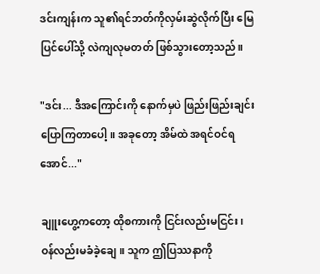ဒင်းကျန်းက သူ၏ရင်ဘတ်ကိုလှမ်းဆွဲလိုက်ပြီး မြေပြင်ပေါ်သို့ လဲကျလုမတတ် ဖြစ်သွားတော့သည်။

"ဒင်း... ဒီအကြောင်းကို နောက်မှပဲ ဖြည်းဖြည်းချင်း ပြောကြတာပေါ့။ အခုတော့ အိမ်ထဲ အရင်ဝင်ရအောင်..."

ချူးဟွေ့ကတော့ ထိုစကားကို ငြင်းလည်းမငြင်း၊ ဝန်လည်းမခံခဲ့ချေ။ သူက ဤပြဿနာကို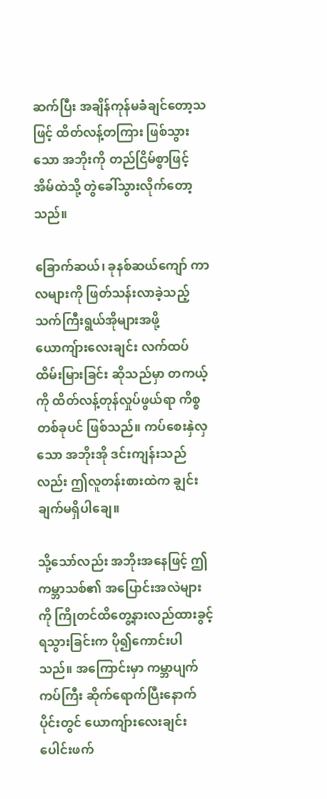ဆက်ပြီး အချိန်ကုန်မခံချင်တော့သဖြင့် ထိတ်လန့်တကြား ဖြစ်သွားသော အဘိုးကို တည်ငြိမ်စွာဖြင့် အိမ်ထဲသို့ တွဲခေါ်သွားလိုက်တော့သည်။

ခြောက်ဆယ်၊ ခုနစ်ဆယ်ကျော် ကာလများကို ဖြတ်သန်းလာခဲ့သည့် သက်ကြီးရွယ်အိုများအဖို့ ယောကျ်ားလေးချင်း လက်ထပ်ထိမ်းမြားခြင်း ဆိုသည်မှာ တကယ့်ကို ထိတ်လန့်တုန်လှုပ်ဖွယ်ရာ ကိစ္စတစ်ခုပင် ဖြစ်သည်။ ကပ်စေးနှဲလှသော အဘိုးအို ဒင်းကျန်းသည်လည်း ဤလူတန်းစားထဲက ချွင်းချက်မရှိပါချေ။

သို့သော်လည်း အဘိုးအနေဖြင့် ဤကမ္ဘာသစ်၏ အပြောင်းအလဲများကို ကြိုတင်ထိတွေ့နားလည်ထားခွင့် ရသွားခြင်းက ပို၍ကောင်းပါသည်။ အကြောင်းမှာ ကမ္ဘာပျက်ကပ်ကြီး ဆိုက်ရောက်ပြီးနောက်ပိုင်းတွင် ယောကျ်ားလေးချင်း ပေါင်းဖက်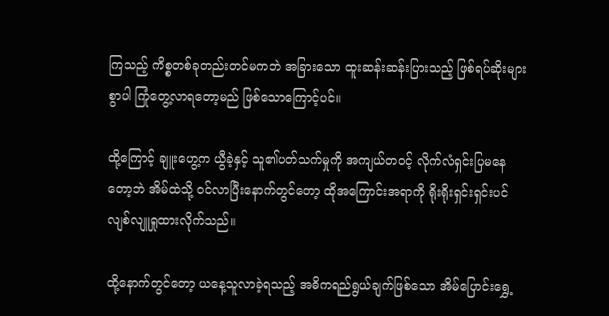ကြသည့် ကိစ္စတစ်ခုတည်းတင်မကဘဲ အခြားသော ထူးဆန်းဆန်းပြားသည့် ဖြစ်ရပ်ဆိုးများစွာပါ ကြုံတွေ့လာရတော့မည် ဖြစ်သောကြောင့်ပင်။

ထို့ကြောင့် ချူးဟွေ့က ယွီခဲ့နှင့် သူ၏ပတ်သက်မှုကို အကျယ်တဝင့် လိုက်လံရှင်းပြမနေတော့ဘဲ အိမ်ထဲသို့ ဝင်လာပြီးနောက်တွင်တော့ ထိုအကြောင်းအရာကို ရိုးရိုးရှင်းရှင်းပင် လျစ်လျူရှုထားလိုက်သည်။

ထို့နောက်တွင်တော့ ယနေ့သူလာခဲ့ရသည့် အဓိကရည်ရွယ်ချက်ဖြစ်သော အိမ်ပြောင်းရွှေ့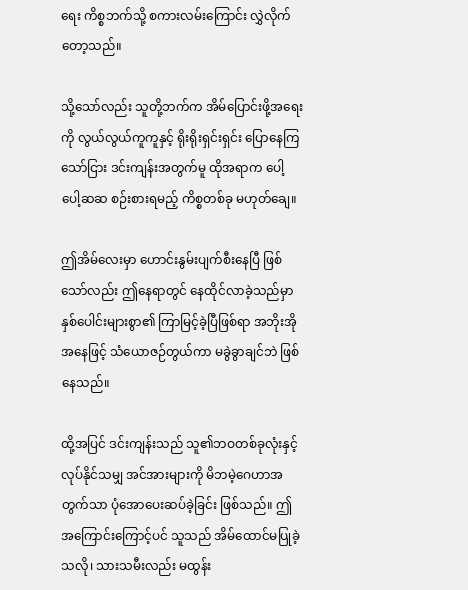ရေး ကိစ္စဘက်သို့ စကားလမ်းကြောင်း လွှဲလိုက်တော့သည်။

သို့သော်လည်း သူတို့ဘက်က အိမ်ပြောင်းဖို့အရေးကို လွယ်လွယ်ကူကူနှင့် ရိုးရိုးရှင်းရှင်း ပြောနေကြသော်ငြား ဒင်းကျန်းအတွက်မူ ထိုအရာက ပေါ့ပေါ့ဆဆ စဉ်းစားရမည့် ကိစ္စတစ်ခု မဟုတ်ချေ။

ဤအိမ်လေးမှာ ဟောင်းနွမ်းပျက်စီးနေပြီ ဖြစ်သော်လည်း ဤနေရာတွင် နေထိုင်လာခဲ့သည်မှာ နှစ်ပေါင်းများစွာ၏ ကြာမြင့်ခဲ့ပြီဖြစ်ရာ အဘိုးအိုအနေဖြင့် သံယောဇဉ်တွယ်ကာ မခွဲခွာချင်ဘဲ ဖြစ်နေသည်။

ထို့အပြင် ဒင်းကျန်းသည် သူ၏ဘဝတစ်ခုလုံးနှင့် လုပ်နိုင်သမျှ အင်အားများကို မိဘမဲ့ဂေဟာအတွက်သာ ပုံအောပေးဆပ်ခဲ့ခြင်း ဖြစ်သည်။ ဤအကြောင်းကြောင့်ပင် သူသည် အိမ်ထောင်မပြုခဲ့သလို၊ သားသမီးလည်း မထွန်း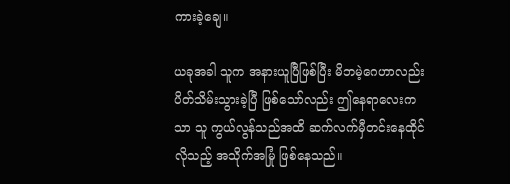ကားခဲ့ချေ။

ယခုအခါ သူက အနားယူပြီဖြစ်ပြီး မိဘမဲ့ဂေဟာလည်း ပိတ်သိမ်းသွားခဲ့ပြီ ဖြစ်သော်လည်း ဤနေရာလေးကသာ သူ ကွယ်လွန်သည်အထိ ဆက်လက်မှီတင်းနေထိုင်လိုသည့် အသိုက်အမြုံ ဖြစ်နေသည်။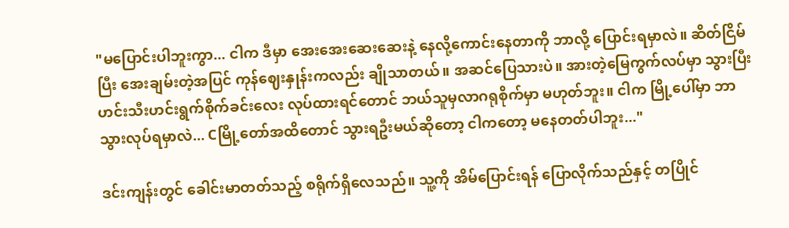"မပြောင်းပါဘူးကွာ... ငါက ဒီမှာ အေးအေးဆေးဆေးနဲ့ နေလို့ကောင်းနေတာကို ဘာလို့ ပြောင်းရမှာလဲ။ ဆိတ်ငြိမ်ပြီး အေးချမ်းတဲ့အပြင် ကုန်ဈေးနှုန်းကလည်း ချိုသာတယ်။ အဆင်ပြေသားပဲ။ အားတဲ့မြေကွက်လပ်မှာ သွားပြီး ဟင်းသီးဟင်းရွက်စိုက်ခင်းလေး လုပ်ထားရင်တောင် ဘယ်သူမှလာဂရုစိုက်မှာ မဟုတ်ဘူး။ ငါက မြို့ပေါ်မှာ ဘာသွားလုပ်ရမှာလဲ... Cမြို့တော်အထိတောင် သွားရဦးမယ်ဆိုတော့ ငါကတော့ မနေတတ်ပါဘူး..."

ဒင်းကျန်းတွင် ခေါင်းမာတတ်သည့် စရိုက်ရှိလေသည်။ သူ့ကို အိမ်ပြောင်းရန် ပြောလိုက်သည်နှင့် တပြိုင်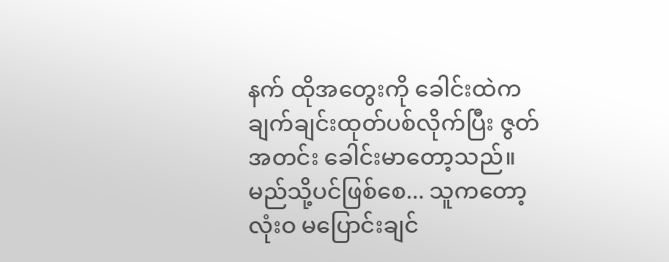နက် ထိုအတွေးကို ခေါင်းထဲကချက်ချင်းထုတ်ပစ်လိုက်ပြီး ဇွတ်အတင်း ခေါင်းမာတော့သည်။ မည်သို့ပင်ဖြစ်စေ... သူကတော့ လုံးဝ မပြောင်းချင်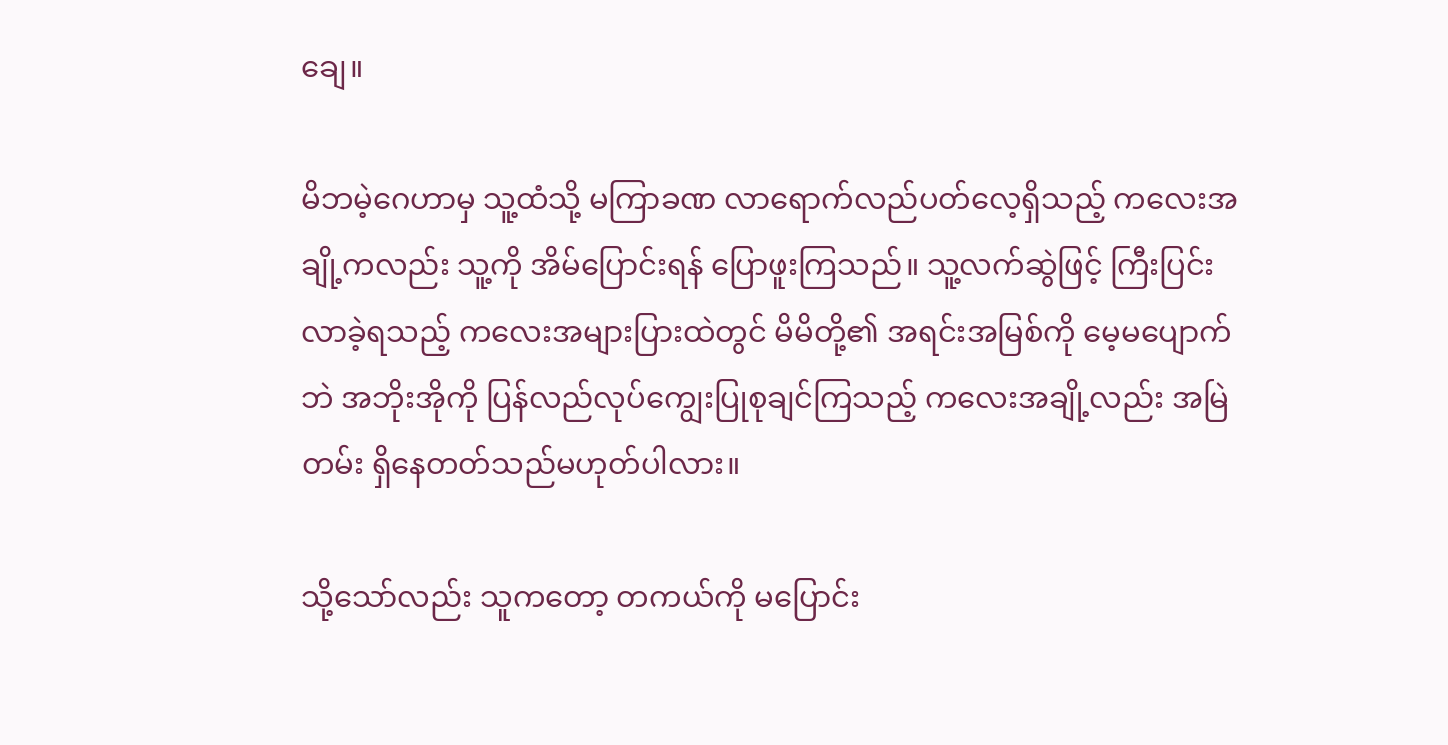ချေ။

မိဘမဲ့ဂေဟာမှ သူ့ထံသို့ မကြာခဏ လာရောက်လည်ပတ်လေ့ရှိသည့် ကလေးအချို့ကလည်း သူ့ကို အိမ်ပြောင်းရန် ပြောဖူးကြသည်။ သူ့လက်ဆွဲဖြင့် ကြီးပြင်းလာခဲ့ရသည့် ကလေးအများပြားထဲတွင် မိမိတို့၏ အရင်းအမြစ်ကို မေ့မပျောက်ဘဲ အဘိုးအိုကို ပြန်လည်လုပ်ကျွေးပြုစုချင်ကြသည့် ကလေးအချို့လည်း အမြဲတမ်း ရှိနေတတ်သည်မဟုတ်ပါလား။

သို့သော်လည်း သူကတော့ တကယ်ကို မပြောင်း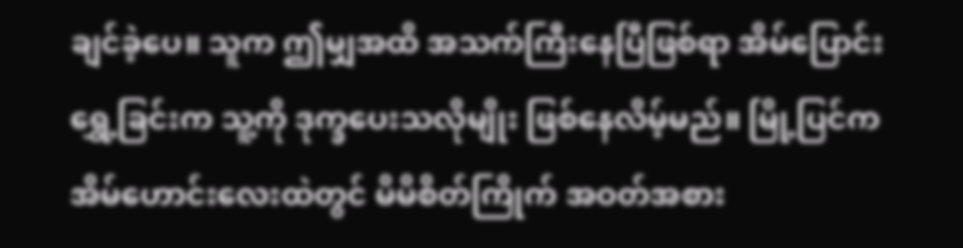ချင်ခဲ့ပေ။ သူက ဤမျှအထိ အသက်ကြီးနေပြီဖြစ်ရာ အိမ်ပြောင်းရွှေ့ခြင်းက သူ့ကို ဒုက္ခပေးသလိုမျိုး ဖြစ်နေလိမ့်မည်။ မြို့ပြင်က အိမ်ဟောင်းလေးထဲတွင် မိမိစိတ်ကြိုက် အဝတ်အစား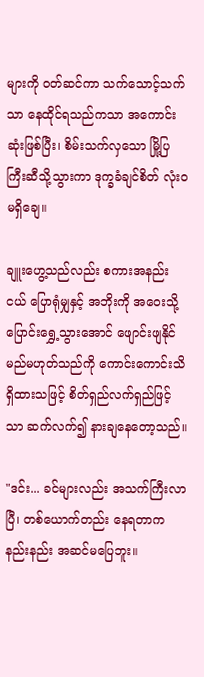များကို ဝတ်ဆင်ကာ သက်သောင့်သက်သာ နေထိုင်ရသည်ကသာ အကောင်းဆုံးဖြစ်ပြီး၊ စိမ်းသက်လှသော မြို့ပြကြီးဆီသို့သွားကာ ဒုက္ခခံချင်စိတ် လုံးဝမရှိချေ။

ချူးဟွေ့သည်လည်း စကားအနည်းငယ် ပြောရုံမျှနှင့် အဘိုးကို အဝေးသို့ ပြောင်းရွှေ့သွားအောင် ဖျောင်းဖျနိုင်မည်မဟုတ်သည်ကို ကောင်းကောင်းသိရှိထားသဖြင့် စိတ်ရှည်လက်ရှည်ဖြင့်သာ ဆက်လက်၍ နားချနေတော့သည်။

"ဒင်း... ခင်များလည်း အသက်ကြီးလာပြီ၊ တစ်ယောက်တည်း နေရတာက နည်းနည်း အဆင်မပြေဘူး။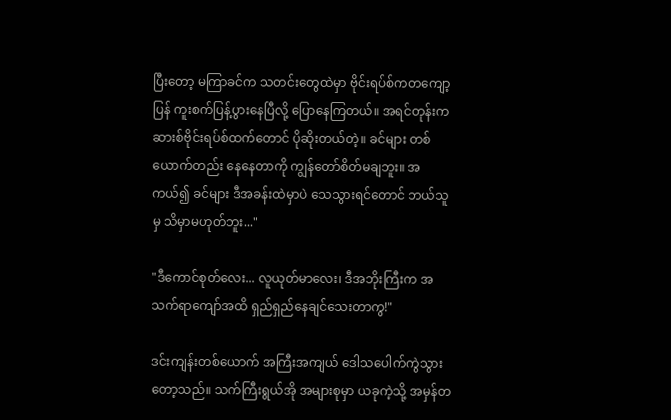ပြီးတော့ မကြာခင်က သတင်းတွေထဲမှာ ဗိုင်းရပ်စ်ကတကျော့ပြန် ကူးစက်ပြန့်ပွားနေပြီလို့ ပြောနေကြတယ်။ အရင်တုန်းက ဆားစ်ဗိုင်းရပ်စ်ထက်တောင် ပိုဆိုးတယ်တဲ့။ ခင်များ တစ်ယောက်တည်း နေနေတာကို ကျွန်တော်စိတ်မချဘူး။ အကယ်၍ ခင်များ ဒီအခန်းထဲမှာပဲ သေသွားရင်တောင် ဘယ်သူမှ သိမှာမဟုတ်ဘူး..."

"ဒီကောင်စုတ်လေး... လူယုတ်မာလေး၊ ဒီအဘိုးကြီးက အသက်ရာကျော်အထိ ရှည်ရှည်နေချင်သေးတာကွ!"

ဒင်းကျန်းတစ်ယောက် အကြီးအကျယ် ဒေါသပေါက်ကွဲသွားတော့သည်။ သက်ကြီးရွယ်အို အများစုမှာ ယခုကဲ့သို့ အမှန်တ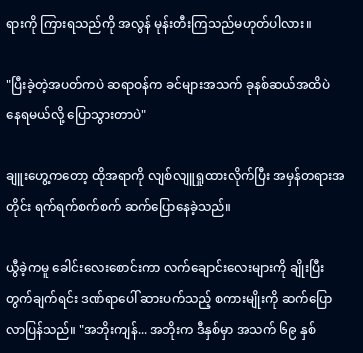ရားကို ကြားရသည်ကို အလွန် မုန်းတီးကြသည်မဟုတ်ပါလား။

"ပြီးခဲ့တဲ့အပတ်ကပဲ ဆရာဝန်က ခင်များအသက် ခုနစ်ဆယ်အထိပဲ နေရမယ်လို့ ပြောသွားတာပဲ"

ချူးဟွေ့ကတော့ ထိုအရာကို လျစ်လျူရှုထားလိုက်ပြီး အမှန်တရားအတိုင်း ရက်ရက်စက်စက် ဆက်ပြောနေခဲ့သည်။

ယွီခဲ့ကမူ ခေါင်းလေးစောင်းကာ လက်ချောင်းလေးများကို ချိုးပြီး တွက်ချက်ရင်း ဒဏ်ရာပေါ် ဆားပက်သည့် စကားမျိုးကို ဆက်ပြောလာပြန်သည်။ "အဘိုးကျန်... အဘိုးက ဒီနှစ်မှာ အသက် ၆၉ နှစ်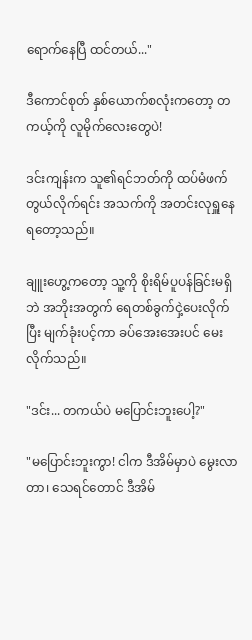ရောက်နေပြီ ထင်တယ်..."

ဒီကောင်စုတ် နှစ်ယောက်စလုံးကတော့ တကယ့်ကို လူမိုက်လေးတွေပဲ!

ဒင်းကျန်းက သူ၏ရင်ဘတ်ကို ထပ်မံဖက်တွယ်လိုက်ရင်း အသက်ကို အတင်းလုရှူနေရတော့သည်။

ချူးဟွေ့ကတော့ သူ့ကို စိုးရိမ်ပူပန်ခြင်းမရှိဘဲ အဘိုးအတွက် ရေတစ်ခွက်ငှဲ့ပေးလိုက်ပြီး မျက်ခုံးပင့်ကာ ခပ်အေးအေးပင် မေးလိုက်သည်။

"ဒင်း... တကယ်ပဲ မပြောင်းဘူးပေါ့?"

"မပြောင်းဘူးကွာ! ငါက ဒီအိမ်မှာပဲ မွေးလာတာ၊ သေရင်တောင် ဒီအိမ်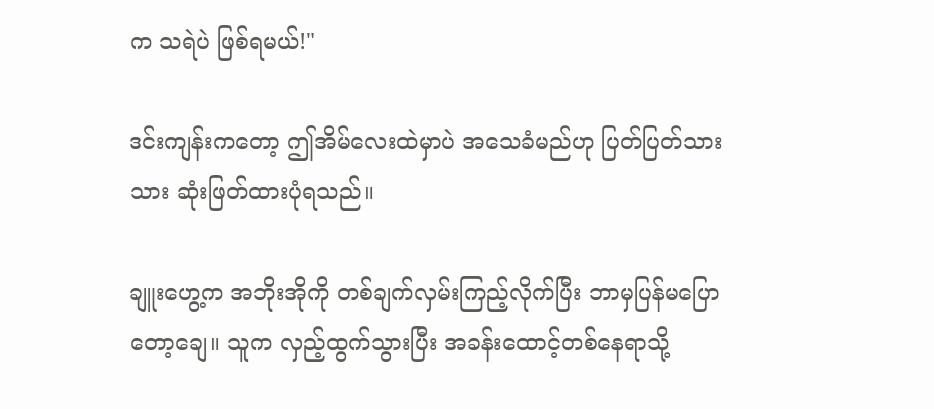က သရဲပဲ ဖြစ်ရမယ်!"

ဒင်းကျန်းကတော့ ဤအိမ်လေးထဲမှာပဲ အသေခံမည်ဟု ပြတ်ပြတ်သားသား ဆုံးဖြတ်ထားပုံရသည်။

ချူးဟွေ့က အဘိုးအိုကို တစ်ချက်လှမ်းကြည့်လိုက်ပြီး ဘာမှပြန်မပြောတော့ချေ။ သူက လှည့်ထွက်သွားပြီး အခန်းထောင့်တစ်နေရာသို့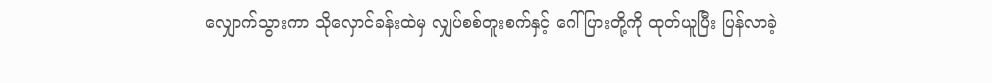လျှောက်သွားကာ သိုလှောင်ခန်းထဲမှ လျှပ်စစ်တူးစက်နှင့် ဂေါ်ပြားတို့ကို ထုတ်ယူပြီး ပြန်လာခဲ့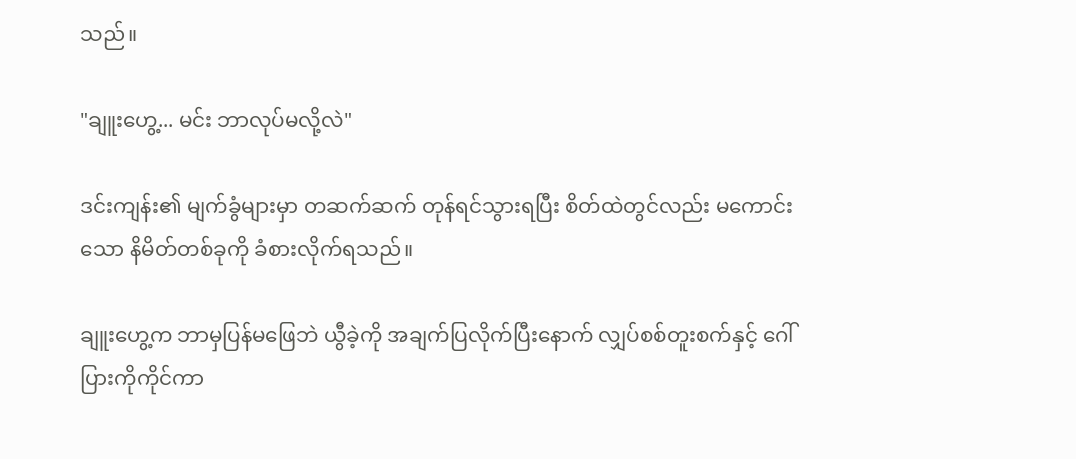သည်။

"ချူးဟွေ့... မင်း ဘာလုပ်မလို့လဲ"

ဒင်းကျန်း၏ မျက်ခွံများမှာ တဆက်ဆက် တုန်ရင်သွားရပြီး စိတ်ထဲတွင်လည်း မကောင်းသော နိမိတ်တစ်ခုကို ခံစားလိုက်ရသည်။

ချူးဟွေ့က ဘာမှပြန်မဖြေဘဲ ယွီခဲ့ကို အချက်ပြလိုက်ပြီးနောက် လျှပ်စစ်တူးစက်နှင့် ဂေါ်ပြားကိုကိုင်ကာ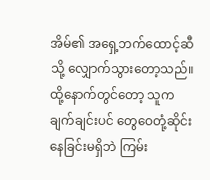အိမ်၏ အရှေ့ဘက်ထောင့်ဆီသို့ လျှောက်သွားတော့သည်။ ထို့နောက်တွင်တော့ သူက ချက်ချင်းပင် တွေဝေတုံ့ဆိုင်းနေခြင်းမရှိဘဲ ကြမ်း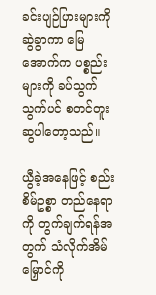ခင်းပျဉ်ပြားများကို ဆွဲခွာကာ မြေအောက်က ပစ္စည်းများကို ခပ်သွက်သွက်ပင် စတင်တူးဆွပါတော့သည်။

ယွီခဲ့အနေဖြင့် စည်းစိမ်ဥစ္စာ တည်နေရာကို တွက်ချက်ရန်အတွက် သံလိုက်အိမ်မြှောင်ကို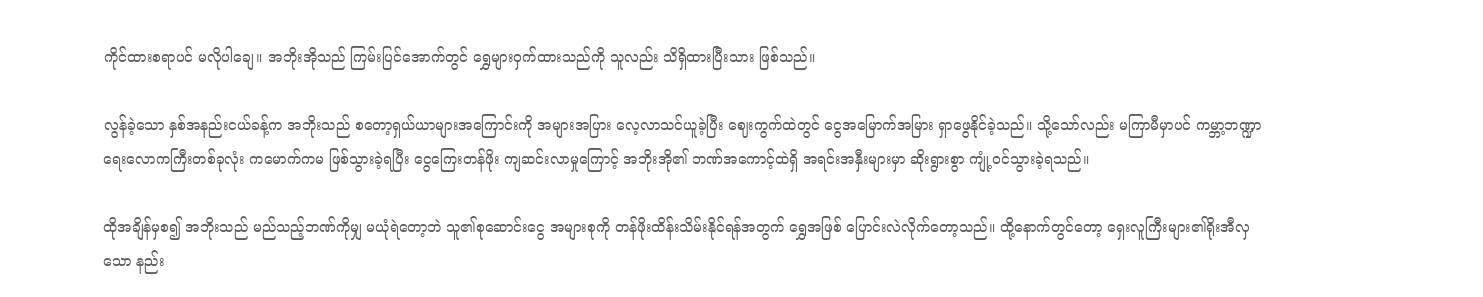ကိုင်ထားစရာပင် မလိုပါချေ။ အဘိုးအိုသည် ကြမ်းပြင်အောက်တွင် ရွှေများဝှက်ထားသည်ကို သူလည်း သိရှိထားပြီးသား ဖြစ်သည်။

လွန်ခဲ့သော နှစ်အနည်းငယ်ခန့်က အဘိုးသည် စတော့ရှယ်ယာများအကြောင်းကို အများအပြား လေ့လာသင်ယူခဲ့ပြီး ဈေးကွက်ထဲတွင် ငွေအမြောက်အမြား ရှာဖွေနိုင်ခဲ့သည်။ သို့သော်လည်း မကြာမီမှာပင် ကမ္ဘာ့ဘဏ္ဍာရေးလောကကြီးတစ်ခုလုံး ကမောက်ကမ ဖြစ်သွားခဲ့ရပြီး ငွေကြေးတန်ဖိုး ကျဆင်းလာမှုကြောင့် အဘိုးအို၏ ဘဏ်အကောင့်ထဲရှိ အရင်းအနှီးများမှာ ဆိုးရွားစွာ ကျုံ့ဝင်သွားခဲ့ရသည်။

ထိုအချိန်မှစ၍ အဘိုးသည် မည်သည့်ဘဏ်ကိုမျှ မယုံရဲတော့ဘဲ သူ၏စုဆောင်းငွေ အများစုကို တန်ဖိုးထိန်းသိမ်းနိုင်ရန်အတွက် ရွှေအဖြစ် ပြောင်းလဲလိုက်တော့သည်။ ထို့နောက်တွင်တော့ ရှေးလူကြီးများ၏ရိုးအီလှသော နည်း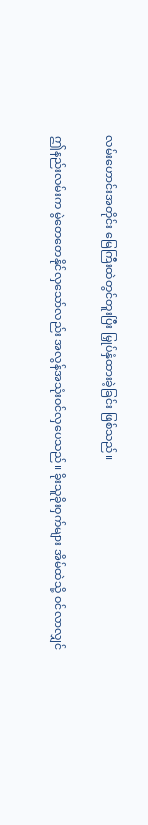လမ်းဟောင်းအတိုင်း မြေကြီးထဲတွင်တူးပြီး မြှုပ်နှံထားခဲ့ခြင်း ဖြစ်သည်။

ဤနည်းလမ်းက မွဲတေတေနိုင်လှသော်လည်း အလွန်အသုံးဝင်လှပေသည်။ ခိုးသူခိုးဝှက်များ အိမ်ထဲသို့ ဝင်လာလျှင်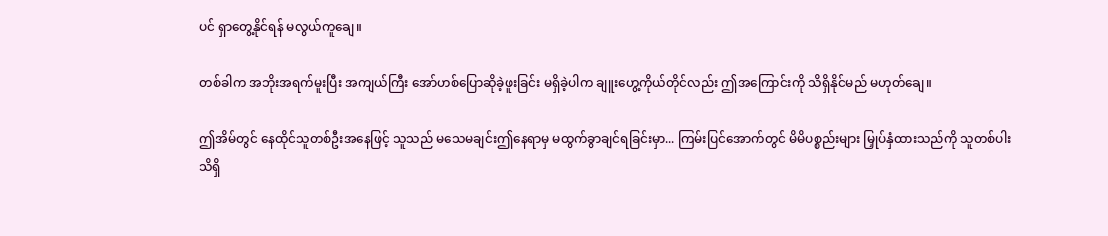ပင် ရှာတွေ့နိုင်ရန် မလွယ်ကူချေ။

တစ်ခါက အဘိုးအရက်မူးပြီး အကျယ်ကြီး အော်ဟစ်ပြောဆိုခဲ့ဖူးခြင်း မရှိခဲ့ပါက ချူးဟွေ့ကိုယ်တိုင်လည်း ဤအကြောင်းကို သိရှိနိုင်မည် မဟုတ်ချေ။

ဤအိမ်တွင် နေထိုင်သူတစ်ဦးအနေဖြင့် သူသည် မသေမချင်းဤနေရာမှ မထွက်ခွာချင်ရခြင်းမှာ... ကြမ်းပြင်အောက်တွင် မိမိပစ္စည်းများ မြှုပ်နှံထားသည်ကို သူတစ်ပါး သိရှိ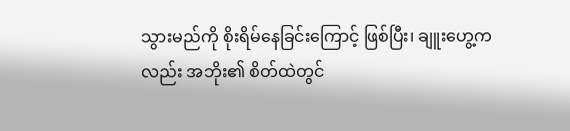သွားမည်ကို စိုးရိမ်နေခြင်းကြောင့် ဖြစ်ပြီး၊ ချူးဟွေ့ကလည်း အဘိုး၏ စိတ်ထဲတွင်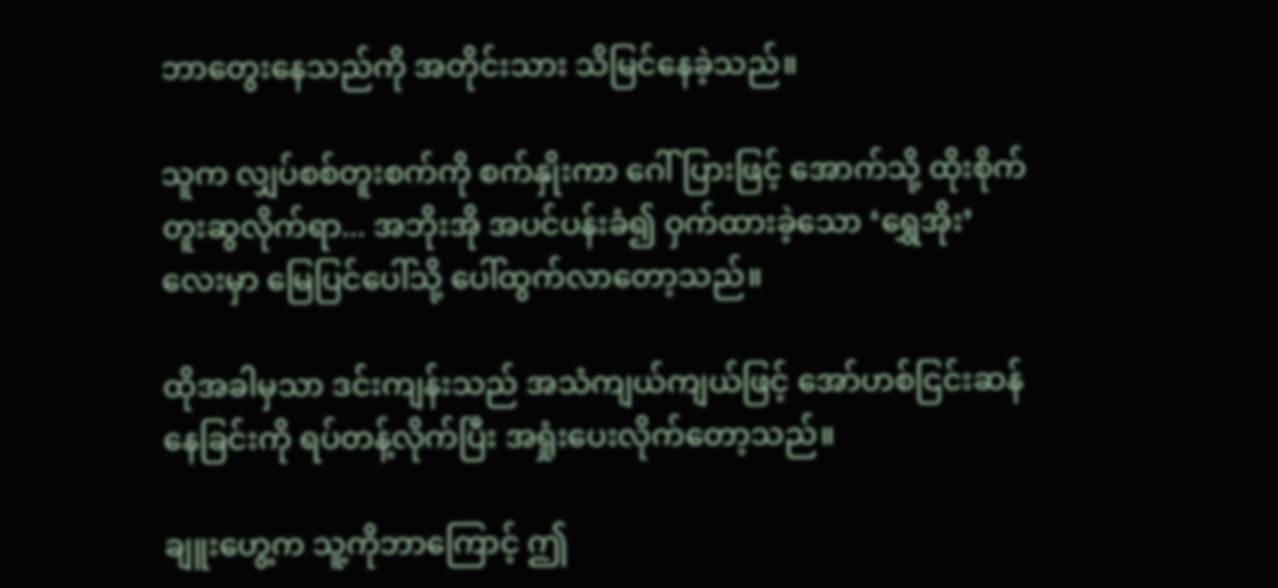ဘာတွေးနေသည်ကို အတိုင်းသား သိမြင်နေခဲ့သည်။

သူက လျှပ်စစ်တူးစက်ကို စက်နှိုးကာ ဂေါ်ပြားဖြင့် အောက်သို့ ထိုးစိုက်တူးဆွလိုက်ရာ... အဘိုးအို အပင်ပန်းခံ၍ ဝှက်ထားခဲ့သော ‘ရွှေအိုး’ လေးမှာ မြေပြင်ပေါ်သို့ ပေါ်ထွက်လာတော့သည်။

ထိုအခါမှသာ ဒင်းကျန်းသည် အသံကျယ်ကျယ်ဖြင့် အော်ဟစ်ငြင်းဆန်နေခြင်းကို ရပ်တန့်လိုက်ပြီး အရှုံးပေးလိုက်တော့သည်။

ချူးဟွေ့က သူ့ကိုဘာကြောင့် ဤ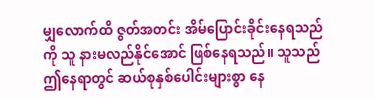မျှလောက်ထိ ဇွတ်အတင်း အိမ်ပြောင်းခိုင်းနေရသည်ကို သူ နားမလည်နိုင်အောင် ဖြစ်နေရသည်။ သူသည် ဤနေရာတွင် ဆယ်စုနှစ်ပေါင်းများစွာ နေ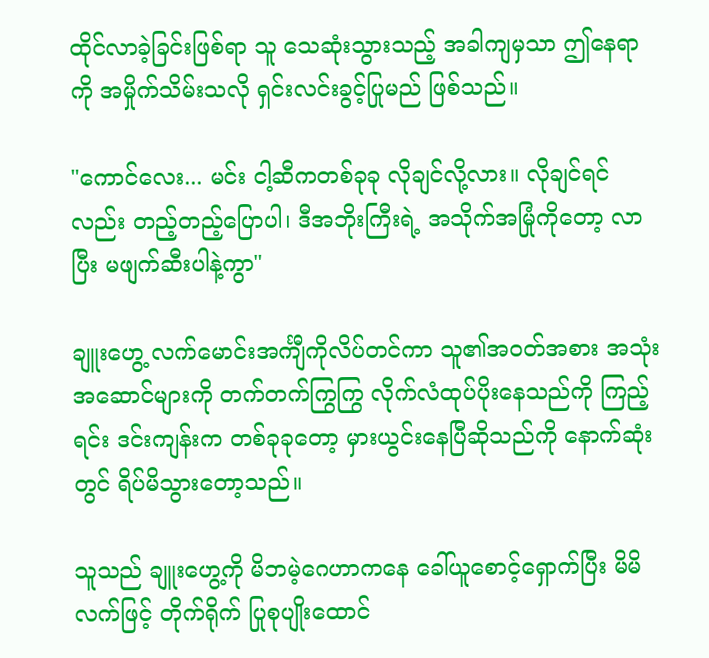ထိုင်လာခဲ့ခြင်းဖြစ်ရာ သူ သေဆုံးသွားသည့် အခါကျမှသာ ဤနေရာကို အမှိုက်သိမ်းသလို ရှင်းလင်းခွင့်ပြုမည် ဖြစ်သည်။

"ကောင်လေး... မင်း ငါ့ဆီကတစ်ခုခု လိုချင်လို့လား။ လိုချင်ရင်လည်း တည့်တည့်ပြောပါ၊ ဒီအဘိုးကြီးရဲ့ အသိုက်အမြုံကိုတော့ လာပြီး မဖျက်ဆီးပါနဲ့ကွာ"

ချူးဟွေ့ လက်မောင်းအင်္ကျီကိုလိပ်တင်ကာ သူ၏အဝတ်အစား အသုံးအဆောင်များကို တက်တက်ကြွကြွ လိုက်လံထုပ်ပိုးနေသည်ကို ကြည့်ရင်း ဒင်းကျန်းက တစ်ခုခုတော့ မှားယွင်းနေပြီဆိုသည်ကို နောက်ဆုံးတွင် ရိပ်မိသွားတော့သည်။

သူသည် ချူးဟွေ့ကို မိဘမဲ့ဂေဟာကနေ ခေါ်ယူစောင့်ရှောက်ပြီး မိမိလက်ဖြင့် တိုက်ရိုက် ပြုစုပျိုးထောင်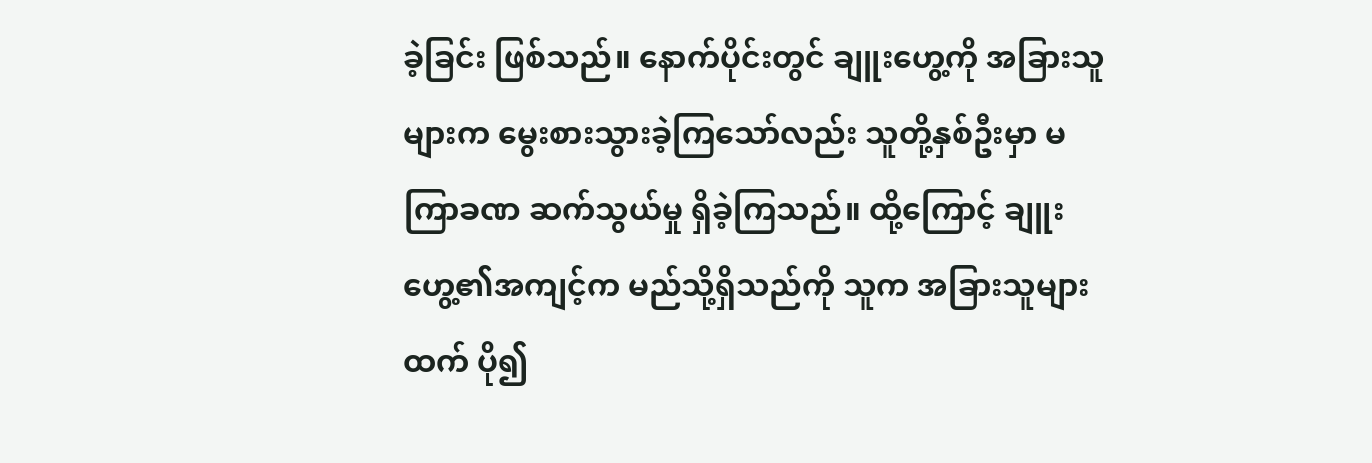ခဲ့ခြင်း ဖြစ်သည်။ နောက်ပိုင်းတွင် ချူးဟွေ့ကို အခြားသူများက မွေးစားသွားခဲ့ကြသော်လည်း သူတို့နှစ်ဦးမှာ မကြာခဏ ဆက်သွယ်မှု ရှိခဲ့ကြသည်။ ထို့ကြောင့် ချူးဟွေ့၏အကျင့်က မည်သို့ရှိသည်ကို သူက အခြားသူများထက် ပို၍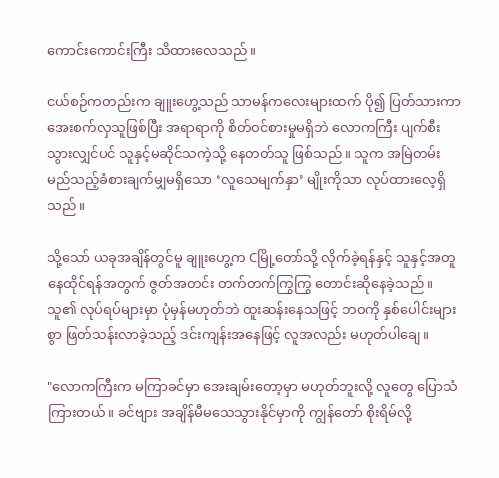ကောင်းကောင်းကြီး သိထားလေသည်။

ငယ်စဉ်ကတည်းက ချူးဟွေ့သည် သာမန်ကလေးများထက် ပို၍ ပြတ်သားကာ အေးစက်လှသူဖြစ်ပြီး အရာရာကို စိတ်ဝင်စားမှုမရှိဘဲ လောကကြီး ပျက်စီးသွားလျှင်ပင် သူနှင့်မဆိုင်သကဲ့သို့ နေတတ်သူ ဖြစ်သည်။ သူက အမြဲတမ်း မည်သည့်ခံစားချက်မျှမရှိသော ‘လူသေမျက်နှာ’ မျိုးကိုသာ လုပ်ထားလေ့ရှိသည်။

သို့သော် ယခုအချိန်တွင်မူ ချူးဟွေ့က Cမြို့တော်သို့ လိုက်ခဲ့ရန်နှင့် သူနှင့်အတူ နေထိုင်ရန်အတွက် ဇွတ်အတင်း တက်တက်ကြွကြွ တောင်းဆိုနေခဲ့သည်။ သူ၏ လုပ်ရပ်များမှာ ပုံမှန်မဟုတ်ဘဲ ထူးဆန်းနေသဖြင့် ဘဝကို နှစ်ပေါင်းများစွာ ဖြတ်သန်းလာခဲ့သည့် ဒင်းကျန်းအနေဖြင့် လူအလည်း မဟုတ်ပါချေ။

"လောကကြီးက မကြာခင်မှာ အေးချမ်းတော့မှာ မဟုတ်ဘူးလို့ လူတွေ ပြောသံကြားတယ်။ ခင်ဗျား အချိန်မီမသေသွားနိုင်မှာကို ကျွန်တော် စိုးရိမ်လို့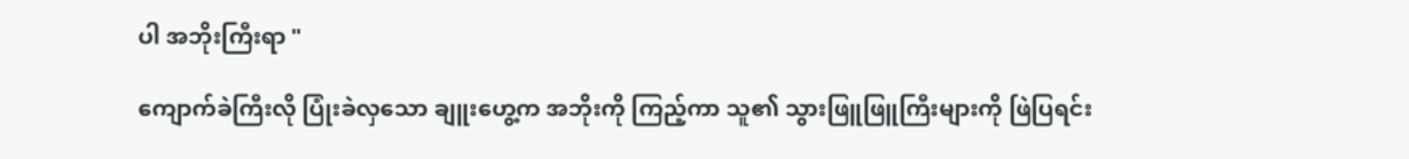ပါ အဘိုးကြီးရာ "

ကျောက်ခဲကြီးလို ပြုံးခဲလှသော ချူးဟွေ့က အဘိုးကို ကြည့်ကာ သူ၏ သွားဖြူဖြူကြီးများကို ဖြဲပြရင်း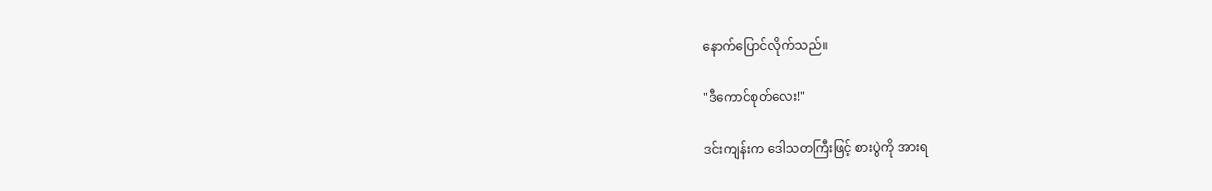နောက်ပြောင်လိုက်သည်။

"ဒီကောင်စုတ်လေး!"

ဒင်းကျန်းက ဒေါသတကြီးဖြင့် စားပွဲကို အားရ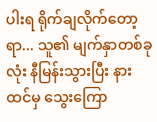ပါးရ ရိုက်ချလိုက်တော့ရာ... သူ၏ မျက်နှာတစ်ခုလုံး နီမြန်းသွားပြီး နားထင်မှ သွေးကြော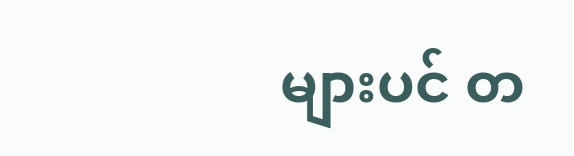များပင် တ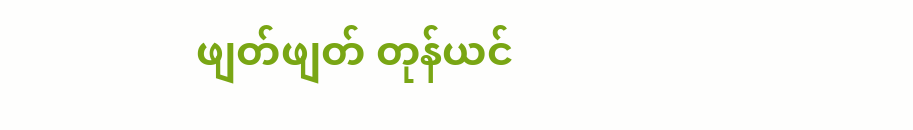ဖျတ်ဖျတ် တုန်ယင်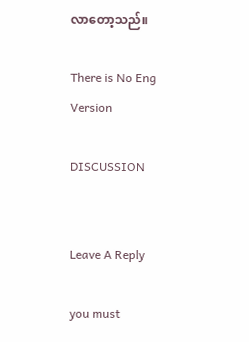လာတော့သည်။

There is No Eng Version

DISCUSSION


Leave A Reply

you must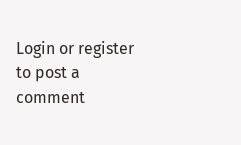Login or register to post a comment